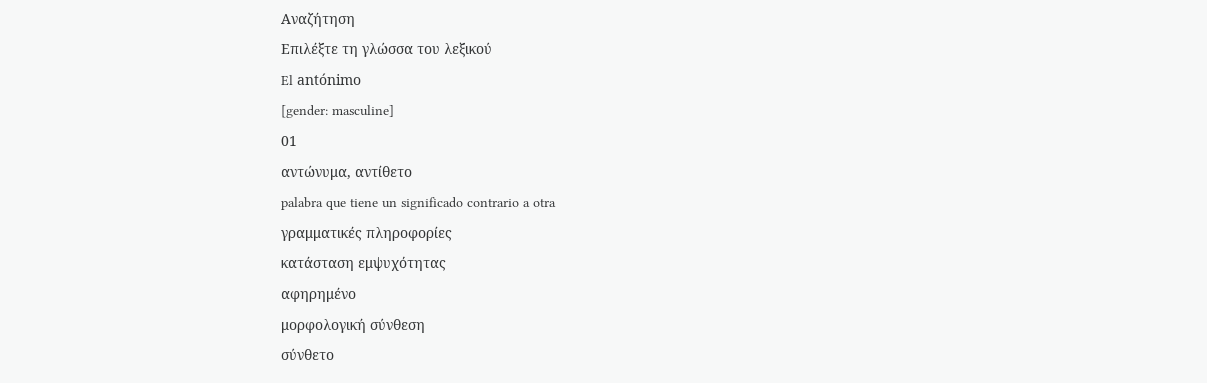Αναζήτηση
Επιλέξτε τη γλώσσα του λεξικού
El antónimo
[gender: masculine]
01
αντώνυμα, αντίθετο
palabra que tiene un significado contrario a otra
γραμματικές πληροφορίες
κατάσταση εμψυχότητας
αφηρημένο
μορφολογική σύνθεση
σύνθετο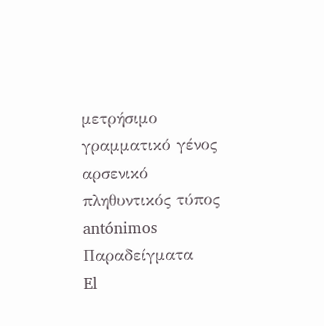μετρήσιμο
γραμματικό γένος
αρσενικό
πληθυντικός τύπος
antónimos
Παραδείγματα
El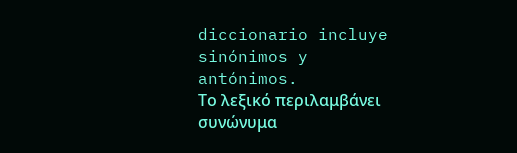diccionario incluye sinónimos y antónimos.
Το λεξικό περιλαμβάνει συνώνυμα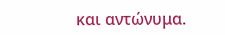και αντώνυμα.